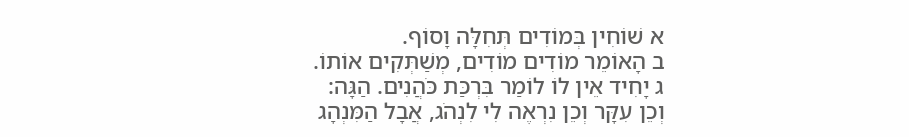א שׁוֹחִין בְּמוֹדִים תְּחִלָּה וָסוֹף.
ב הָאוֹמֵר מוֹדִים מוֹדִים, מְשַׁתְּקִים אוֹתוֹ.
ג יָחִיד אֵין לוֹ לוֹמַר בִּרְכַּת כֹּהֲנִים. הַגָּה: וְכֵן עִקָּר וְכֵן נִרְאֶה לִי לִנְהֹג, אֲבָל הַמִּנְהָג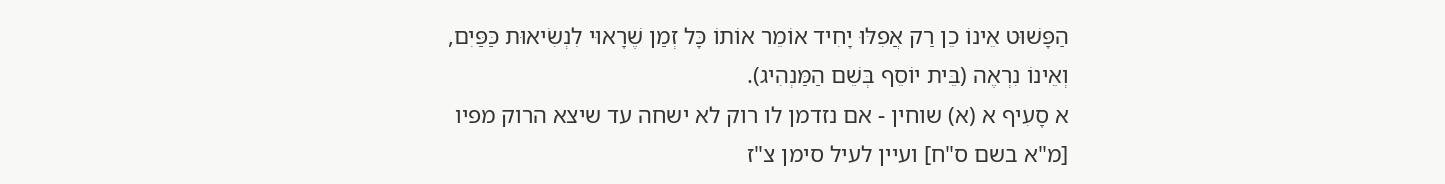הַפָּשׁוּט אֵינוֹ כֵן רַק אֲפִלּוּ יָחִיד אוֹמֵר אוֹתוֹ כָּל זְמַן שֶׁרָאוּי לִנְשִׂיאוּת כַּפַּיִם, וְאֵינוֹ נִרְאֶה (בֵּית יוֹסֵף בְּשֵׁם הַמַּנְהִיג).
א סָעִיף א (א) שוחין - אם נזדמן לו רוק לא ישחה עד שיצא הרוק מפיו [מ"א בשם ס"ח] ועיין לעיל סימן צ"ז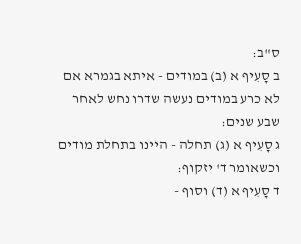ס"ב:
ב סָעִיף א (ב) במודים - איתא בגמרא אם לא כרע במודים נעשה שדרו נחש לאחר שבע שנים:
ג סָעִיף א (ג) תחלה - היינו בתחלת מודים וכשאומר ד' יזקוף:
ד סָעִיף א (ד) וסוף -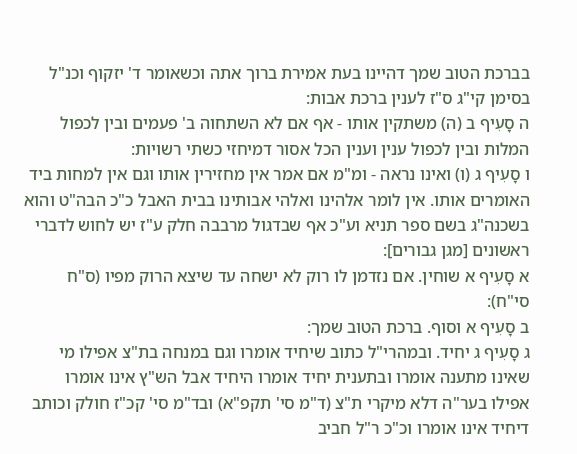בברכת הטוב שמך דהיינו בעת אמירת ברוך אתה וכשאומר ד' יזקוף וכנ"ל בסימן קי"ג ס"ז לענין ברכת אבות:
ה סָעִיף ב (ה) משתקין אותו - אף אם לא השתחוה ב' פעמים ובין לכפול המלות ובין לכפול ענין וענין הכל אסור דמיחזי כשתי רשויות:
ו סָעִיף ג (ו) ואינו נראה - ומ"מ אם אמר אין מחזירין אותו וגם אין למחות ביד האומרים אותו. אין לומר אלהינו ואלהי אבותינו בבית האבל כ"כ הבה"ט והוא בשכנה"ג בשם ספר תניא וע"כ אף שבדגול מרבבה חלק ע"ז יש לחוש לדברי ראשונים [מגן גבורים]:
א סָעִיף א שוחין. אם נזדמן לו רוק לא ישחה עד שיצא הרוק מפיו (ס"ח סי"ח):
ב סָעִיף א וסוף. ברכת הטוב שמך:
ג סָעִיף ג יחיד. ובמהרי"ל כתוב שיחיד אומרו וגם במנחה בת"צ אפילו מי שאינו מתענה אומרו ובתענית יחיד אומרו היחיד אבל הש"ץ אינו אומרו אפילו בער"ה דלא מיקרי ת"צ (ד"מ סי' תקפ"א) ובד"מ סי' קכ"ז חולק וכותב דיחיד אינו אומרו וכ"כ ר"ל חביב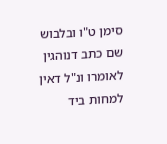סימן ט"ו ובלבוש שם כתב דנוהגין לאומרו ונ"ל דאין למחות ביד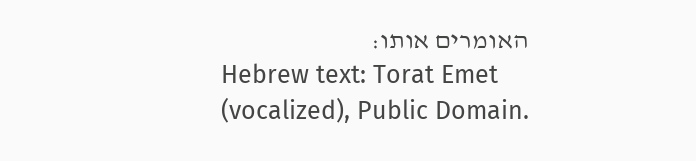האומרים אותו:
Hebrew text: Torat Emet (vocalized), Public Domain.